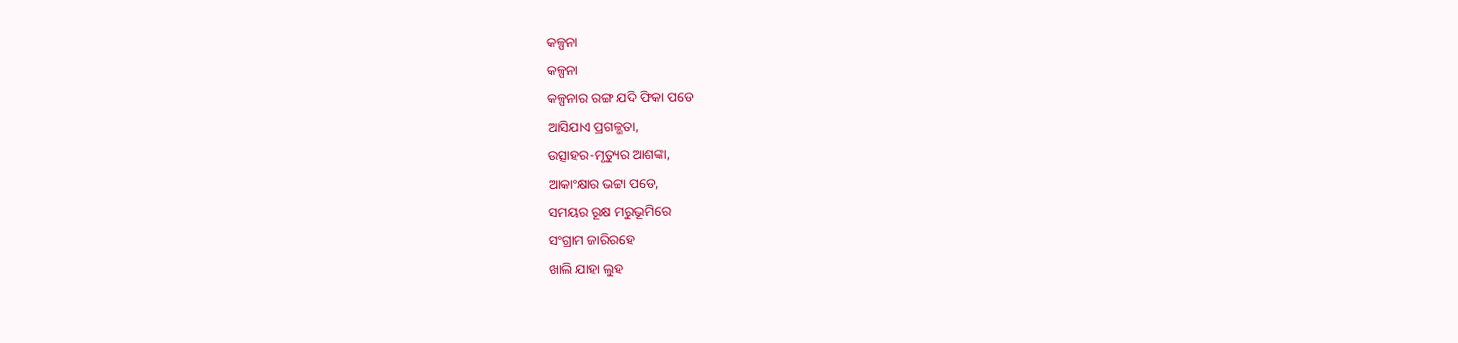କଳ୍ପନା
କଳ୍ପନା
କଳ୍ପନାର ରଙ୍ଗ ଯଦି ଫିକା ପଡେ
ଆସିଯାଏ ପ୍ରଗଳ୍ଭତା,
ଉତ୍ସାହର-ମୃତ୍ୟୁର ଆଶଙ୍କା,
ଆକାଂକ୍ଷାର ଭଟ୍ଟା ପଡେ,
ସମୟର ରୂକ୍ଷ ମରୁଭୂମିରେ
ସଂଗ୍ରାମ ଜାରିରହେ
ଖାଲି ଯାହା ଲୁହ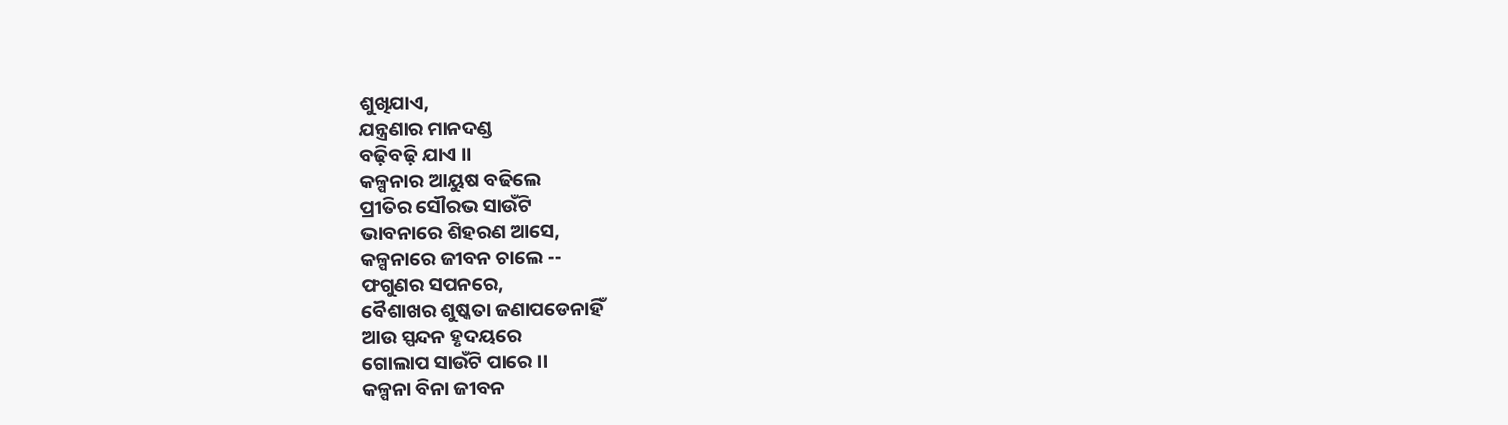ଶୁଖିଯାଏ,
ଯନ୍ତ୍ରଣାର ମାନଦଣ୍ଡ
ବଢ଼ିବଢ଼ି ଯାଏ ।।
କଳ୍ପନାର ଆୟୁଷ ବଢିଲେ
ପ୍ରୀତିର ସୌରଭ ସାଉଁଟି
ଭାବନାରେ ଶିହରଣ ଆସେ,
କଳ୍ପନାରେ ଜୀବନ ଚାଲେ --
ଫଗୁଣର ସପନରେ,
ବୈଶାଖର ଶୁଷ୍କତା ଜଣାପଡେନାହିଁ
ଆଉ ସ୍ପନ୍ଦନ ହୃଦୟରେ
ଗୋଲାପ ସାଉଁଟି ପାରେ ।।
କଳ୍ପନା ବିନା ଜୀବନ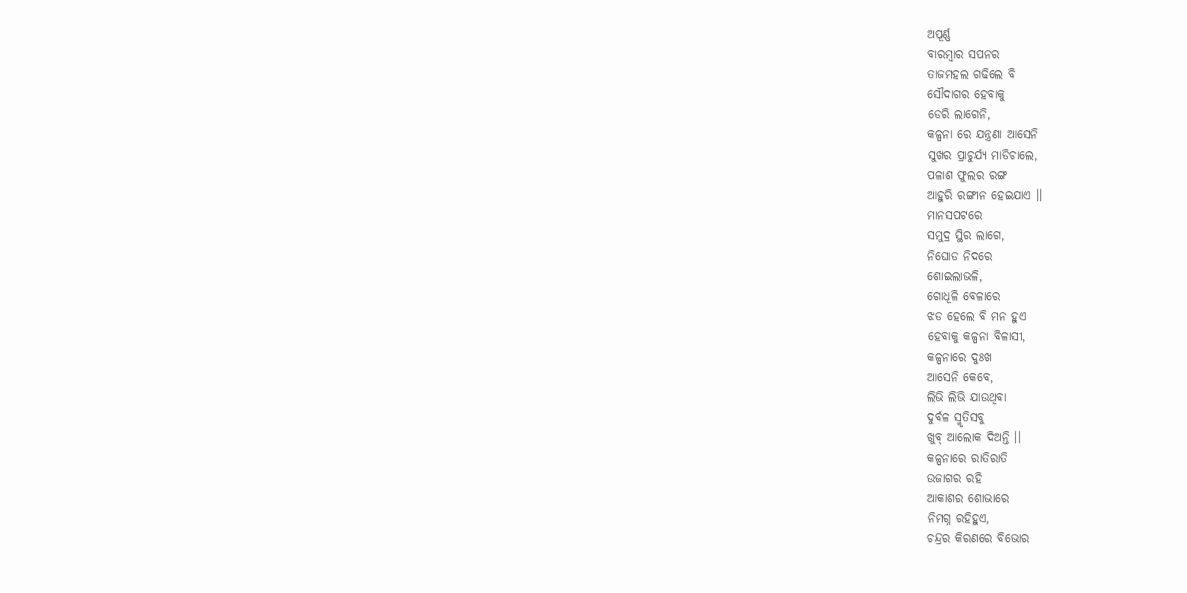ଅପୂର୍ଣ୍ଣ
ବାରମ୍ବାର ସପନର
ତାଜମହଲ ଗଢିଲେ ବି
ସୌଦାଗର ହେବାକୁ
ଡେରି ଲାଗେନି,
କଳ୍ପନା ରେ ଯନ୍ତ୍ରଣା ଆସେନି
ସୁଖର ପ୍ରାଚୁର୍ଯ୍ୟ ମାଡିଚାଲେ,
ପଳାଶ ଫୁଲର ରଙ୍ଗ
ଆହୁରି ରଙ୍ଗୀନ ହେଇଯାଏ ।।
ମାନସପଟରେ
ସମୁଦ୍ର ସ୍ଥିର ଲାଗେ,
ନିଘୋଡ ନିଦରେ
ଶୋଇଲାଭଳି,
ଗୋଧୂଳି ବେଳାରେ
ଝଡ ହେଲେ ବି ମନ ହୁଏ
ହେବାକୁ କଳ୍ପନା ବିଳାସୀ,
କଳ୍ପନାରେ ଦୁଃଖ
ଆସେନି କେବେ,
ଲିଭି ଲିଭି ଯାଉଥିବା
ଦୁର୍ବଳ ସ୍ମୃତିସବୁ
ଖୁବ୍ ଆଲୋକ ଦିଅନ୍ତି ।।
କଳ୍ପନାରେ ରାତିରାତି
ଉଜାଗର ରହି
ଆକାଶର ଶୋଭାରେ
ନିମଗ୍ନ ରହିହୁଏ,
ଚନ୍ଦ୍ରର କିରଣରେ ବିଭୋର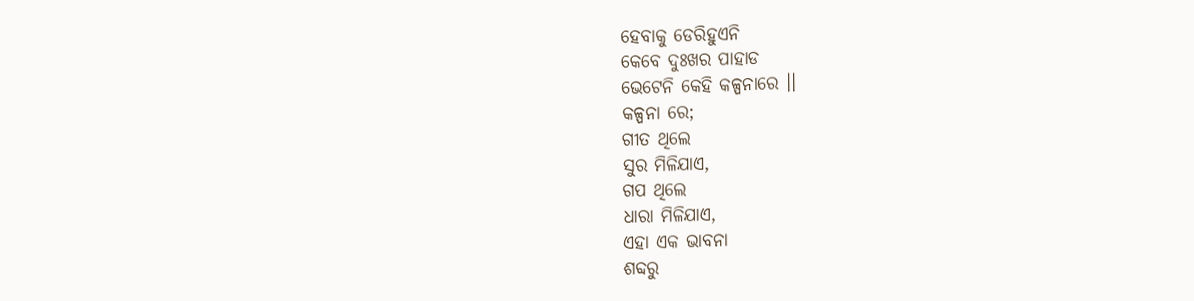ହେବାକୁ ଡେରିହୁଏନି
କେବେ ଦୁଃଖର ପାହାଡ
ଭେଟେନି କେହି କଳ୍ପନାରେ ।।
କଳ୍ପନା ରେ;
ଗୀତ ଥିଲେ
ସୁର ମିଳିଯାଏ,
ଗପ ଥିଲେ
ଧାରା ମିଳିଯାଏ,
ଏହା ଏକ ଭାବନା
ଶବ୍ଦରୁ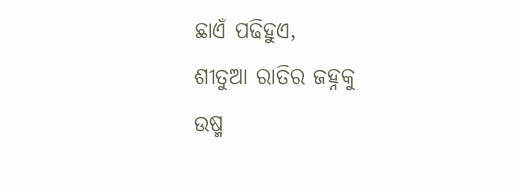ଛାଏଁ ପଢିହୁଏ,
ଶୀତୁଆ ରାତିର ଜହ୍ନକୁ
ଉଷ୍ମ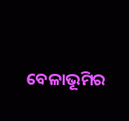ବେଳାଭୂମିର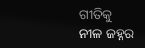ଗୀତିକୁ
ନୀଳ ଜହ୍ନର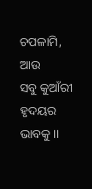ଚପଳାମି, ଆଉ
ସବୁ କୁଆଁରୀ ହୃଦୟର ଭାବକୁ ।।